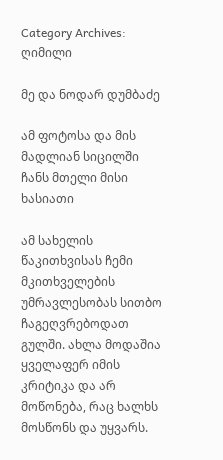Category Archives: ღიმილი

მე და ნოდარ დუმბაძე

ამ ფოტოსა და მის მადლიან სიცილში ჩანს მთელი მისი ხასიათი

ამ სახელის წაკითხვისას ჩემი მკითხველების უმრავლესობას სითბო ჩაგეღვრებოდათ გულში. ახლა მოდაშია ყველაფერ იმის კრიტიკა და არ მოწონება, რაც ხალხს მოსწონს და უყვარს.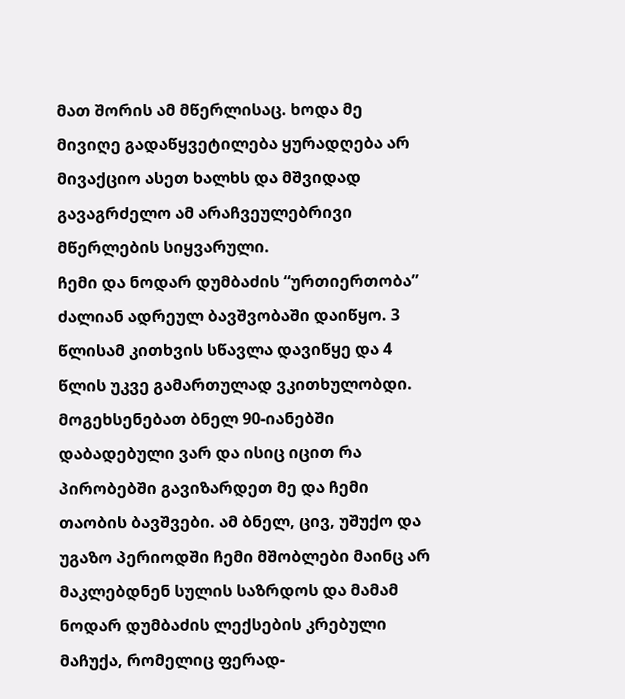მათ შორის ამ მწერლისაც. ხოდა მე მივიღე გადაწყვეტილება ყურადღება არ მივაქციო ასეთ ხალხს და მშვიდად გავაგრძელო ამ არაჩვეულებრივი მწერლების სიყვარული.
ჩემი და ნოდარ დუმბაძის “ურთიერთობა” ძალიან ადრეულ ბავშვობაში დაიწყო. 3 წლისამ კითხვის სწავლა დავიწყე და 4 წლის უკვე გამართულად ვკითხულობდი. მოგეხსენებათ ბნელ 90-იანებში დაბადებული ვარ და ისიც იცით რა პირობებში გავიზარდეთ მე და ჩემი თაობის ბავშვები. ამ ბნელ, ცივ, უშუქო და უგაზო პერიოდში ჩემი მშობლები მაინც არ მაკლებდნენ სულის საზრდოს და მამამ ნოდარ დუმბაძის ლექსების კრებული მაჩუქა, რომელიც ფერად-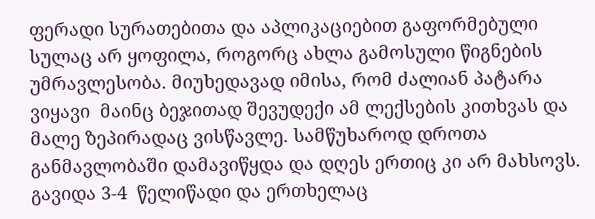ფერადი სურათებითა და აპლიკაციებით გაფორმებული სულაც არ ყოფილა, როგორც ახლა გამოსული წიგნების უმრავლესობა. მიუხედავად იმისა, რომ ძალიან პატარა ვიყავი  მაინც ბეჯითად შევუდექი ამ ლექსების კითხვას და მალე ზეპირადაც ვისწავლე. სამწუხაროდ დროთა განმავლობაში დამავიწყდა და დღეს ერთიც კი არ მახსოვს.
გავიდა 3-4  წელიწადი და ერთხელაც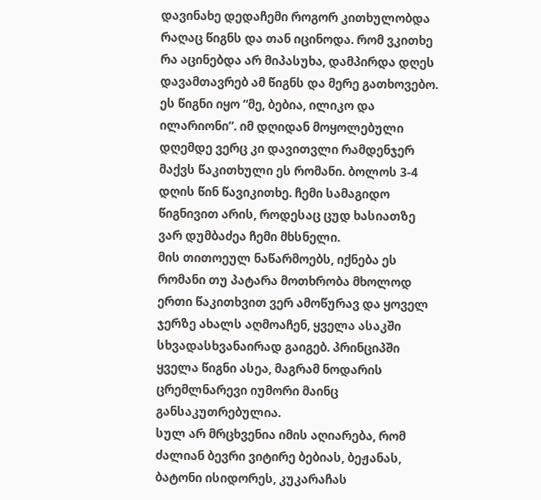დავინახე დედაჩემი როგორ კითხულობდა რაღაც წიგნს და თან იცინოდა. რომ ვკითხე რა აცინებდა არ მიპასუხა, დამპირდა დღეს დავამთავრებ ამ წიგნს და მერე გათხოვებო. ეს წიგნი იყო “მე, ბებია, ილიკო და ილარიონი”. იმ დღიდან მოყოლებული დღემდე ვერც კი დავითვლი რამდენჯერ მაქვს წაკითხული ეს რომანი. ბოლოს 3-4 დღის წინ წავიკითხე. ჩემი სამაგიდო წიგნივით არის, როდესაც ცუდ ხასიათზე ვარ დუმბაძეა ჩემი მხსნელი.
მის თითოეულ ნაწარმოებს, იქნება ეს რომანი თუ პატარა მოთხრობა მხოლოდ ერთი წაკითხვით ვერ ამოწურავ და ყოველ ჯერზე ახალს აღმოაჩენ, ყველა ასაკში სხვადასხვანაირად გაიგებ. პრინციპში ყველა წიგნი ასეა, მაგრამ ნოდარის ცრემლნარევი იუმორი მაინც განსაკუთრებულია.
სულ არ მრცხვენია იმის აღიარება, რომ ძალიან ბევრი ვიტირე ბებიას, ბეჟანას, ბატონი ისიდორეს, კუკარაჩას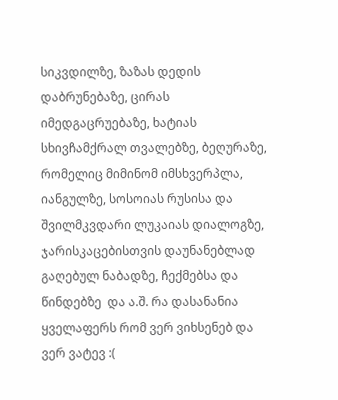სიკვდილზე, ზაზას დედის დაბრუნებაზე, ცირას იმედგაცრუებაზე, ხატიას სხივჩამქრალ თვალებზე, ბეღურაზე, რომელიც მიმინომ იმსხვერპლა, იანგულზე, სოსოიას რუსისა და შვილმკვდარი ლუკაიას დიალოგზე, ჯარისკაცებისთვის დაუნანებლად გაღებულ ნაბადზე, ჩექმებსა და წინდებზე  და ა.შ. რა დასანანია ყველაფერს რომ ვერ ვიხსენებ და ვერ ვატევ :(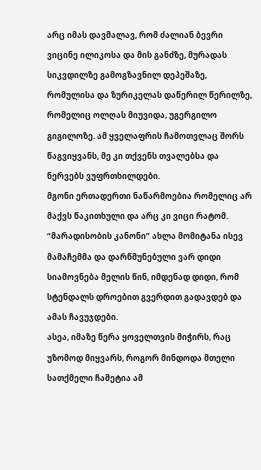არც იმას დავმალავ, რომ ძალიან ბევრი ვიცინე ილიკოსა და მის განძზე, მურადას სიკვდილზე გამოგზავნილ დეპეშაზე, რომულისა და ზურიკელას დაწერილ წერილზე, რომელიც ოლღას მიუვიდა, უგერგილო გიგილოზე. ამ ყველაფრის ჩამოთვლაც შორს წაგვიყვანს, მე კი თქვენს თვალებსა და ნერვებს ვუფრთხილდები.
მგონი ერთადერთი ნაწარმოებია რომელიც არ მაქვს წაკითხული და არც კი ვიცი რატომ. “მარადისობის კანონი” ახლა მომიტანა ისევ მამაჩემმა და დარწმუნებული ვარ დიდი სიამოვნება მელის წინ, იმდენად დიდი, რომ სტენდალს დროებით გვერდით გადავდებ და ამას ჩავუჯდები.
ასეა, იმაზე წერა ყოველთვის მიჭირს, რაც უზომოდ მიყვარს, როგორ მინდოდა მთელი სათქმელი ჩამეტია ამ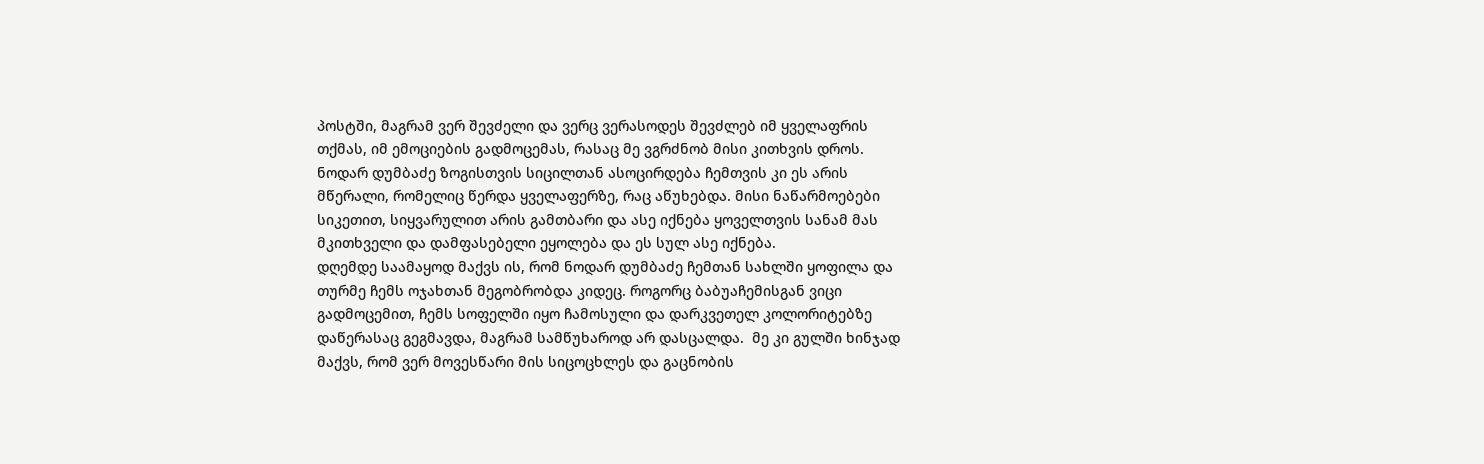პოსტში, მაგრამ ვერ შევძელი და ვერც ვერასოდეს შევძლებ იმ ყველაფრის თქმას, იმ ემოციების გადმოცემას, რასაც მე ვგრძნობ მისი კითხვის დროს. ნოდარ დუმბაძე ზოგისთვის სიცილთან ასოცირდება ჩემთვის კი ეს არის მწერალი, რომელიც წერდა ყველაფერზე, რაც აწუხებდა. მისი ნაწარმოებები  სიკეთით, სიყვარულით არის გამთბარი და ასე იქნება ყოველთვის სანამ მას მკითხველი და დამფასებელი ეყოლება და ეს სულ ასე იქნება.
დღემდე საამაყოდ მაქვს ის, რომ ნოდარ დუმბაძე ჩემთან სახლში ყოფილა და თურმე ჩემს ოჯახთან მეგობრობდა კიდეც. როგორც ბაბუაჩემისგან ვიცი გადმოცემით, ჩემს სოფელში იყო ჩამოსული და დარკვეთელ კოლორიტებზე  დაწერასაც გეგმავდა, მაგრამ სამწუხაროდ არ დასცალდა.  მე კი გულში ხინჯად მაქვს, რომ ვერ მოვესწარი მის სიცოცხლეს და გაცნობის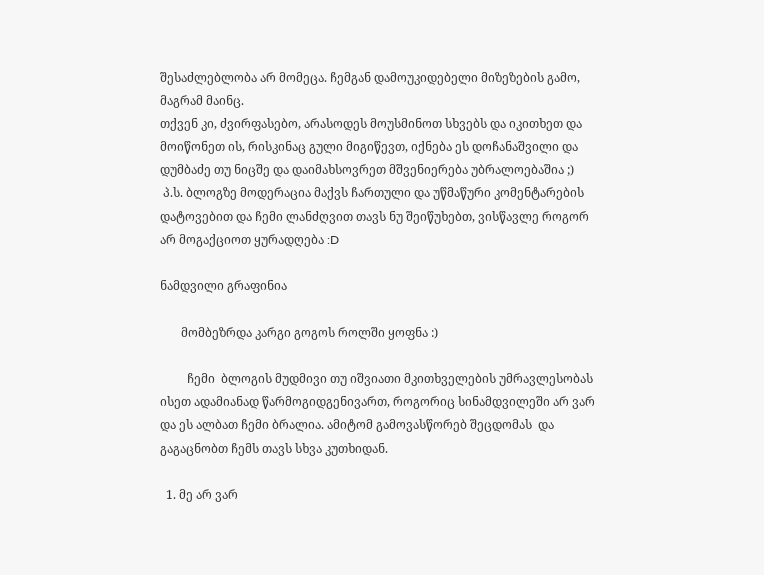შესაძლებლობა არ მომეცა. ჩემგან დამოუკიდებელი მიზეზების გამო, მაგრამ მაინც.
თქვენ კი, ძვირფასებო, არასოდეს მოუსმინოთ სხვებს და იკითხეთ და მოიწონეთ ის, რისკინაც გული მიგიწევთ, იქნება ეს დოჩანაშვილი და დუმბაძე თუ ნიცშე და დაიმახსოვრეთ მშვენიერება უბრალოებაშია ;)
 პ.ს. ბლოგზე მოდერაცია მაქვს ჩართული და უწმაწური კომენტარების დატოვებით და ჩემი ლანძღვით თავს ნუ შეიწუხებთ, ვისწავლე როგორ არ მოგაქციოთ ყურადღება :D

ნამდვილი გრაფინია

       მომბეზრდა კარგი გოგოს როლში ყოფნა :)

         ჩემი  ბლოგის მუდმივი თუ იშვიათი მკითხველების უმრავლესობას ისეთ ადამიანად წარმოგიდგენივართ, როგორიც სინამდვილეში არ ვარ და ეს ალბათ ჩემი ბრალია. ამიტომ გამოვასწორებ შეცდომას  და გაგაცნობთ ჩემს თავს სხვა კუთხიდან.

  1. მე არ ვარ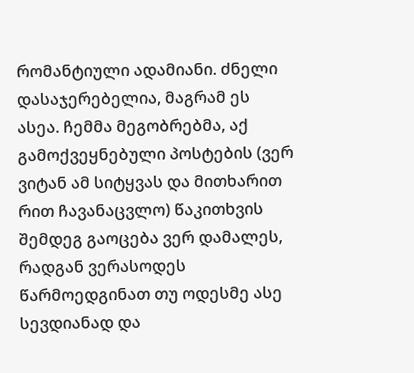რომანტიული ადამიანი. ძნელი დასაჯერებელია, მაგრამ ეს ასეა. ჩემმა მეგობრებმა, აქ  გამოქვეყნებული პოსტების (ვერ ვიტან ამ სიტყვას და მითხარით რით ჩავანაცვლო) წაკითხვის შემდეგ გაოცება ვერ დამალეს, რადგან ვერასოდეს წარმოედგინათ თუ ოდესმე ასე სევდიანად და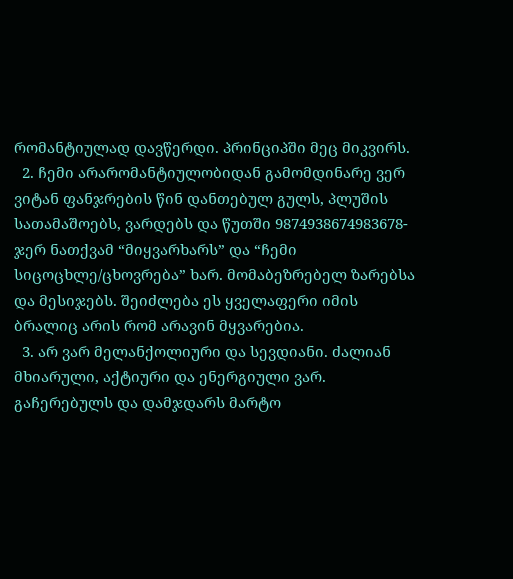რომანტიულად დავწერდი. პრინციპში მეც მიკვირს.
  2. ჩემი არარომანტიულობიდან გამომდინარე ვერ ვიტან ფანჯრების წინ დანთებულ გულს, პლუშის სათამაშოებს, ვარდებს და წუთში 9874938674983678-ჯერ ნათქვამ “მიყვარხარს” და “ჩემი სიცოცხლე/ცხოვრება” ხარ. მომაბეზრებელ ზარებსა და მესიჯებს. შეიძლება ეს ყველაფერი იმის ბრალიც არის რომ არავინ მყვარებია.
  3. არ ვარ მელანქოლიური და სევდიანი. ძალიან მხიარული, აქტიური და ენერგიული ვარ. გაჩერებულს და დამჯდარს მარტო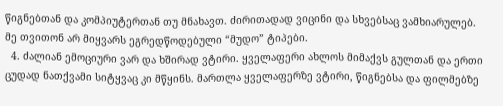წიგნებთან და კომპიუტერთან თუ მნახავთ. ძირითადად ვიცინი და სხვებსაც ვამხიარულებ. მე თვითონ არ მიყვარს ეგრედწოდებული “მუდო” ტიპები.
  4. ძალიან ემოციური ვარ და ხშირად ვტირი. ყველაფერი ახლოს მიმაქვს გულთან და ერთი ცუდად ნათქვამი სიტყვაც კი მწყინს. მართლა ყველაფერზე ვტირი, წიგნებსა და ფილმებზე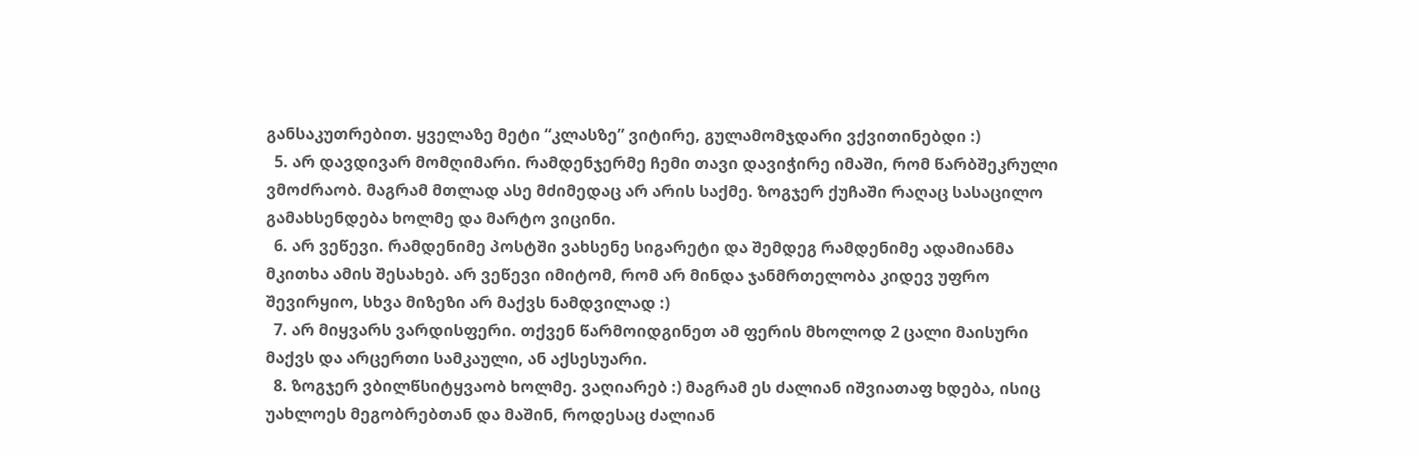განსაკუთრებით. ყველაზე მეტი “კლასზე” ვიტირე, გულამომჯდარი ვქვითინებდი :)
  5. არ დავდივარ მომღიმარი. რამდენჯერმე ჩემი თავი დავიჭირე იმაში, რომ წარბშეკრული ვმოძრაობ. მაგრამ მთლად ასე მძიმედაც არ არის საქმე. ზოგჯერ ქუჩაში რაღაც სასაცილო გამახსენდება ხოლმე და მარტო ვიცინი.
  6. არ ვეწევი. რამდენიმე პოსტში ვახსენე სიგარეტი და შემდეგ რამდენიმე ადამიანმა მკითხა ამის შესახებ. არ ვეწევი იმიტომ, რომ არ მინდა ჯანმრთელობა კიდევ უფრო შევირყიო, სხვა მიზეზი არ მაქვს ნამდვილად :)
  7. არ მიყვარს ვარდისფერი. თქვენ წარმოიდგინეთ ამ ფერის მხოლოდ 2 ცალი მაისური მაქვს და არცერთი სამკაული, ან აქსესუარი.
  8. ზოგჯერ ვბილწსიტყვაობ ხოლმე. ვაღიარებ :) მაგრამ ეს ძალიან იშვიათაფ ხდება, ისიც უახლოეს მეგობრებთან და მაშინ, როდესაც ძალიან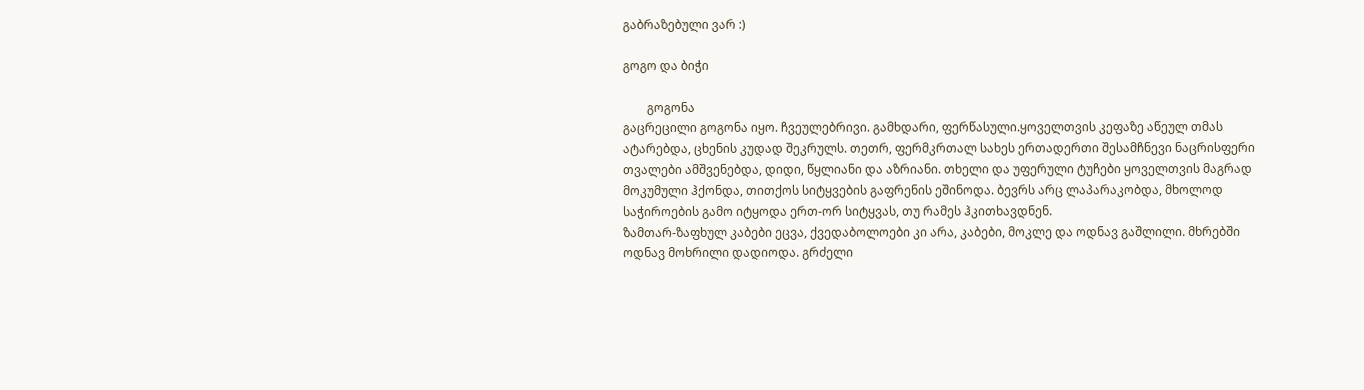გაბრაზებული ვარ :)

გოგო და ბიჭი

        გოგონა
გაცრეცილი გოგონა იყო. ჩვეულებრივი. გამხდარი, ფერწასული.ყოველთვის კეფაზე აწეულ თმას ატარებდა, ცხენის კუდად შეკრულს. თეთრ, ფერმკრთალ სახეს ერთადერთი შესამჩნევი ნაცრისფერი თვალები ამშვენებდა, დიდი, წყლიანი და აზრიანი. თხელი და უფერული ტუჩები ყოველთვის მაგრად მოკუმული ჰქონდა, თითქოს სიტყვების გაფრენის ეშინოდა. ბევრს არც ლაპარაკობდა, მხოლოდ საჭიროების გამო იტყოდა ერთ-ორ სიტყვას, თუ რამეს ჰკითხავდნენ.
ზამთარ-ზაფხულ კაბები ეცვა, ქვედაბოლოები კი არა, კაბები, მოკლე და ოდნავ გაშლილი. მხრებში ოდნავ მოხრილი დადიოდა. გრძელი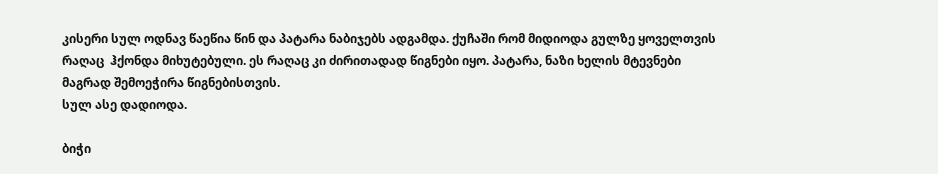კისერი სულ ოდნავ წაეწია წინ და პატარა ნაბიჯებს ადგამდა. ქუჩაში რომ მიდიოდა გულზე ყოველთვის რაღაც  ჰქონდა მიხუტებული. ეს რაღაც კი ძირითადად წიგნები იყო. პატარა, ნაზი ხელის მტევნები მაგრად შემოეჭირა წიგნებისთვის.
სულ ასე დადიოდა.

ბიჭი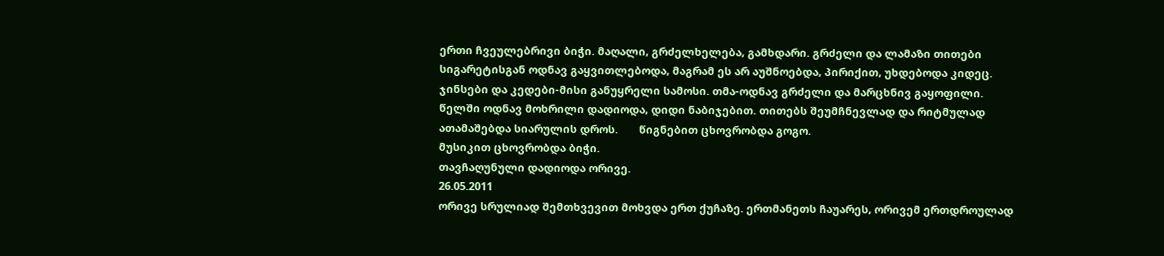ერთი ჩვეულებრივი ბიჭი. მაღალი, გრძელხელება, გამხდარი. გრძელი და ლამაზი თითები სიგარეტისგან ოდნავ გაყვითლებოდა, მაგრამ ეს არ აუშნოებდა, პირიქით, უხდებოდა კიდეც. ჯინსები და კედები-მისი განუყრელი სამოსი. თმა-ოდნავ გრძელი და მარცხნივ გაყოფილი. წელში ოდნავ მოხრილი დადიოდა, დიდი ნაბიჯებით. თითებს შეუმჩნევლად და რიტმულად  ათამაშებდა სიარულის დროს.       წიგნებით ცხოვრობდა გოგო.
მუსიკით ცხოვრობდა ბიჭი.
თავჩაღუნული დადიოდა ორივე.
26.05.2011
ორივე სრულიად შემთხვევით მოხვდა ერთ ქუჩაზე. ერთმანეთს ჩაუარეს, ორივემ ერთდროულად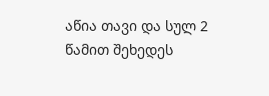აწია თავი და სულ 2 წამით შეხედეს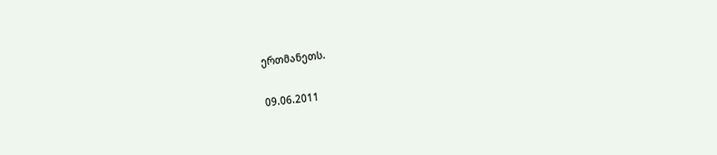ერთმანეთს.

09.06.2011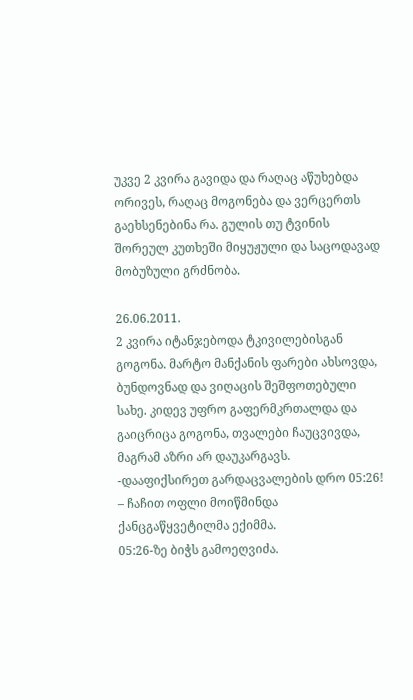უკვე 2 კვირა გავიდა და რაღაც აწუხებდა ორივეს, რაღაც მოგონება და ვერცერთს გაეხსენებინა რა. გულის თუ ტვინის შორეულ კუთხეში მიყუჟული და საცოდავად მობუზული გრძნობა.

26.06.2011.
2 კვირა იტანჯებოდა ტკივილებისგან გოგონა. მარტო მანქანის ფარები ახსოვდა, ბუნდოვნად და ვიღაცის შეშფოთებული სახე. კიდევ უფრო გაფერმკრთალდა და გაიცრიცა გოგონა, თვალები ჩაუცვივდა, მაგრამ აზრი არ დაუკარგავს.
-დააფიქსირეთ გარდაცვალების დრო 05:26! – ჩაჩით ოფლი მოიწმინდა ქანცგაწყვეტილმა ექიმმა.
05:26-ზე ბიჭს გამოეღვიძა.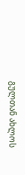გულთან ახლოს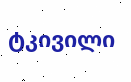ტკივილი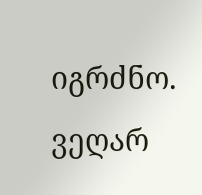იგრძნო.
ვეღარ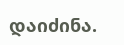დაიძინა.